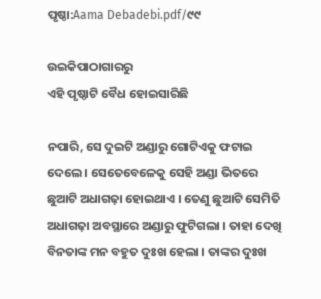ପୃଷ୍ଠା:Aama Debadebi.pdf/୯୯

ଉଇକିପାଠାଗାର‌ରୁ
ଏହି ପୃଷ୍ଠାଟି ବୈଧ ହୋଇସାରିଛି

ନପାରି, ସେ ଦୁଇଟି ଅଣ୍ଡାରୁ ଗୋଟିଏକୁ ଫଟାଇ ଦେଲେ । ସେତେବେଳେକୁ ସେହି ଅଣ୍ଡା ଭିତରେ ଛୁଆଟି ଅଧାଗଢ଼ା ହୋଇଥାଏ । ତେଣୁ ଛୁଆଟି ସେମିତି ଅଧାଗଢ଼ା ଅବସ୍ଥାରେ ଅଣ୍ଡାରୁ ଫୁଟିଗଲା । ତାହା ଦେଖି ବିନତାଙ୍କ ମନ ବହୁତ ଦୁଃଖ ହେଲା । ତାଙ୍କର ଦୁଃଖ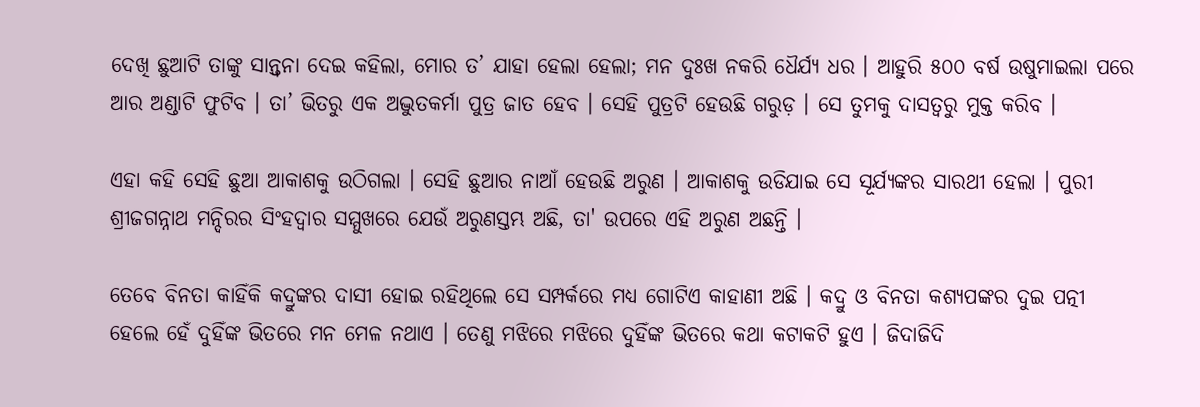ଦେଖି ଛୁଆଟି ତାଙ୍କୁ ସାନ୍ତ୍ୱନା ଦେଇ କହିଲା, ମୋର ତ’ ଯାହା ହେଲା ହେଲା; ମନ ଦୁଃଖ ନକରି ଧୈର୍ଯ୍ୟ ଧର । ଆହୁରି ୫୦୦ ବର୍ଷ ଉଷୁମାଇଲା ପରେ ଆର ଅଣ୍ଡାଟି ଫୁଟିବ । ତା’ ଭିତରୁ ଏକ ଅଦ୍ଭୁତକର୍ମା ପୁତ୍ର ଜାତ ହେବ । ସେହି ପୁତ୍ରଟି ହେଉଛି ଗରୁଡ଼ । ସେ ତୁମକୁ ଦାସତ୍ୱରୁ ମୁକ୍ତ କରିବ ।

ଏହା କହି ସେହି ଛୁଆ ଆକାଶକୁ ଉଠିଗଲା । ସେହି ଛୁଆର ନାଆଁ ହେଉଛି ଅରୁଣ । ଆକାଶକୁ ଉଡିଯାଇ ସେ ସୂର୍ଯ୍ୟଙ୍କର ସାରଥୀ ହେଲା । ପୁରୀ ଶ୍ରୀଜଗନ୍ନାଥ ମନ୍ଦିରର ସିଂହଦ୍ୱାର ସମ୍ମୁଖରେ ଯେଉଁ ଅରୁଣସ୍ତମ୍ଭ ଅଛି, ତା' ଉପରେ ଏହି ଅରୁଣ ଅଛନ୍ତି ।

ତେବେ ବିନତା କାହିଁକି କଦ୍ରୁଙ୍କର ଦାସୀ ହୋଇ ରହିଥିଲେ ସେ ସମ୍ପର୍କରେ ମଧ୍ୟ ଗୋଟିଏ କାହାଣୀ ଅଛି । କଦ୍ରୁ ଓ ବିନତା କଶ୍ୟପଙ୍କର ଦୁଇ ପତ୍ନୀ ହେଲେ ହେଁ ଦୁହିଁଙ୍କ ଭିତରେ ମନ ମେଳ ନଥାଏ । ତେଣୁ ମଝିରେ ମଝିରେ ଦୁହିଁଙ୍କ ଭିତରେ କଥା କଟାକଟି ହୁଏ । ଜିଦାଜିଦି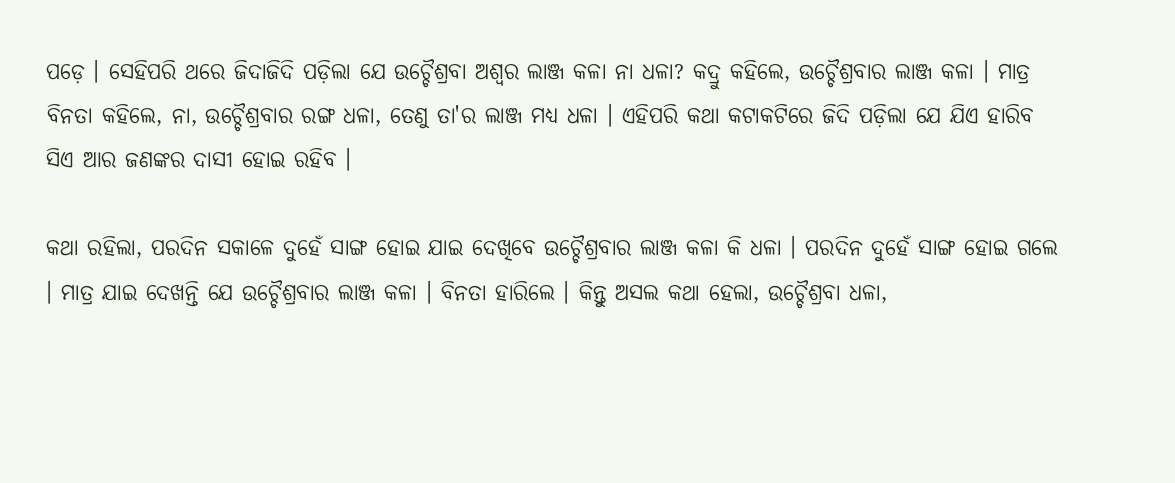ପଡ଼େ । ସେହିପରି ଥରେ ଜିଦାଜିଦି ପଡ଼ିଲା ଯେ ଉଚ୍ଚୈଶ୍ରବା ଅଶ୍ୱର ଲାଞ୍ଜ କଳା ନା ଧଳା? କଦ୍ରୁ କହିଲେ, ଉଚ୍ଚୈଶ୍ରବାର ଲାଞ୍ଜ କଳା । ମାତ୍ର ବିନତା କହିଲେ, ନା, ଉଚ୍ଚୈଶ୍ରବାର ରଙ୍ଗ ଧଳା, ତେଣୁ ତା'ର ଲାଞ୍ଜ ମଧ୍ୟ ଧଳା । ଏହିପରି କଥା କଟାକଟିରେ ଜିଦି ପଡ଼ିଲା ଯେ ଯିଏ ହାରିବ ସିଏ ଆର ଜଣଙ୍କର ଦାସୀ ହୋଇ ରହିବ ।

କଥା ରହିଲା, ପରଦିନ ସକାଳେ ଦୁହେଁ ସାଙ୍ଗ ହୋଇ ଯାଇ ଦେଖିବେ ଉଚ୍ଚୈଶ୍ରବାର ଲାଞ୍ଜ କଳା କି ଧଳା । ପରଦିନ ଦୁହେଁ ସାଙ୍ଗ ହୋଇ ଗଲେ । ମାତ୍ର ଯାଇ ଦେଖନ୍ତି ଯେ ଉଚ୍ଚୈଶ୍ରବାର ଲାଞ୍ଜ କଳା । ବିନତା ହାରିଲେ । କିନ୍ତୁ ଅସଲ କଥା ହେଲା, ଉଚ୍ଚୈଶ୍ରବା ଧଳା,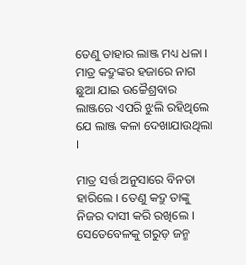ତେଣୁ ତାହାର ଲାଞ୍ଜ ମଧ୍ୟ ଧଳା । ମାତ୍ର କଦ୍ରୁଙ୍କର ହଜାରେ ନାଗ ଛୁଆ ଯାଇ ଉଚ୍ଚୈଶ୍ରବାର ଲାଞ୍ଜରେ ଏପରି ଝୁଲି ରହିଥିଲେ ଯେ ଲାଞ୍ଜ କଳା ଦେଖାଯାଉଥିଲା ।

ମାତ୍ର ସର୍ତ୍ତ ଅନୁସାରେ ବିନତା ହାରିଲେ । ତେଣୁ କଦ୍ରୁ ତାଙ୍କୁ ନିଜର ଦାସୀ କରି ରଖିଲେ । ସେତେବେଳକୁ ଗରୁଡ଼ ଜନ୍ମ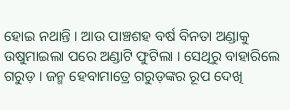ହୋଇ ନଥାନ୍ତି । ଆଉ ପାଞ୍ଚଶହ ବର୍ଷ ବିନତା ଅଣ୍ଡାକୁ ଉଷୁମାଇଲା ପରେ ଅଣ୍ଡାଟି ଫୁଟିଲା । ସେଥିରୁ ବାହାରିଲେ ଗରୁଡ଼ । ଜନ୍ମ ହେବାମାତ୍ରେ ଗରୁଡ଼ଙ୍କର ରୂପ ଦେଖି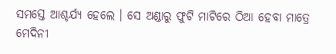ସମସ୍ତେ ଆଶ୍ଚର୍ଯ୍ୟ ହେଲେ । ସେ ଅଣ୍ଡାରୁ ଫୁଟି ମାଟିରେ ଠିଆ ହେବା ମାତ୍ରେ ମେଦିନୀ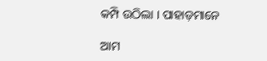କମ୍ପି ଉଠିଲା । ପାହାଡ଼ମାନେ

ଆମ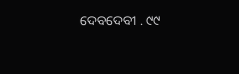ଦେବଦେବୀ . ୯୯